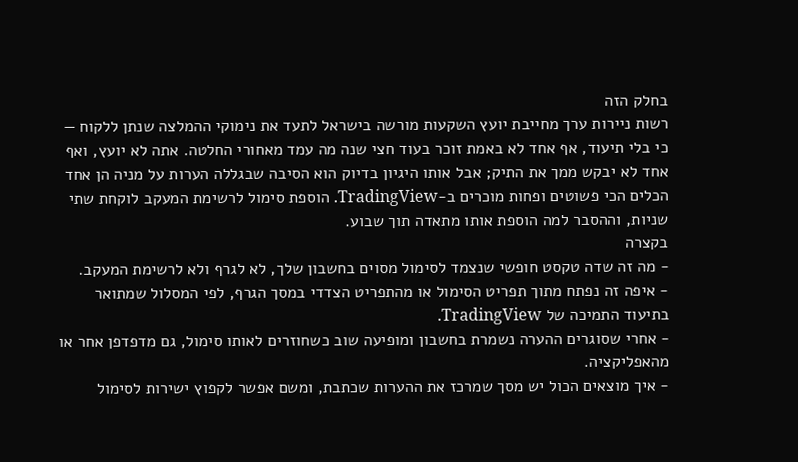בחלק הזה
רשות ניירות ערך מחייבת יועץ השקעות מורשה בישראל לתעד את נימוקי ההמלצה שנתן ללקוח — כי בלי תיעוד, אף אחד לא באמת זוכר בעוד חצי שנה מה עמד מאחורי החלטה. אתה לא יועץ, ואף אחד לא יבקש ממך את התיק; אבל אותו היגיון בדיוק הוא הסיבה שבגללה הערות על מניה הן אחד הכלים הכי פשוטים ופחות מוכרים ב-TradingView. הוספת סימול לרשימת המעקב לוקחת שתי שניות, וההסבר למה הוספת אותו מתאדה תוך שבוע.
בקצרה
- מה זה שדה טקסט חופשי שנצמד לסימול מסוים בחשבון שלך, לא לגרף ולא לרשימת המעקב.
- איפה זה נפתח מתוך תפריט הסימול או מהתפריט הצדדי במסך הגרף, לפי המסלול שמתואר בתיעוד התמיכה של TradingView.
- אחרי שסוגרים ההערה נשמרת בחשבון ומופיעה שוב כשחוזרים לאותו סימול, גם מדפדפן אחר או מהאפליקציה.
- איך מוצאים הכול יש מסך שמרכז את ההערות שכתבת, ומשם אפשר לקפוץ ישירות לסימול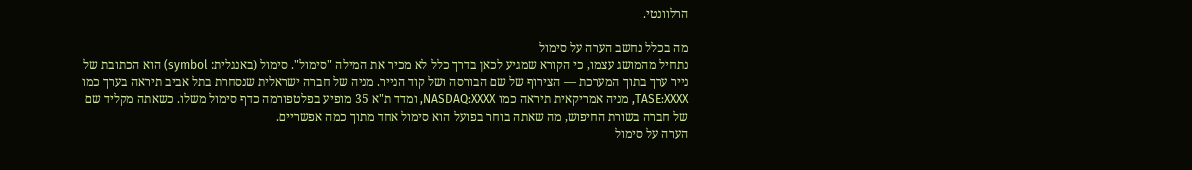הרלוונטי.

מה בכלל נחשב הערה על סימול
נתחיל מהמושג עצמו, כי הקורא שמגיע לכאן בדרך כלל לא מכיר את המילה "סימול". סימול (באנגלית: symbol) הוא הכתובת של נייר ערך בתוך המערכת — הצירוף של שם הבורסה ושל קוד הנייר. מניה של חברה ישראלית שנסחרת בתל אביב תיראה בערך כמו TASE:XXXX, מניה אמריקאית תיראה כמו NASDAQ:XXXX, ומדד ת"א 35 מופיע בפלטפורמה כדף סימול משלו. כשאתה מקליד שם של חברה בשורת החיפוש, מה שאתה בוחר בפועל הוא סימול אחד מתוך כמה אפשריים.
הערה על סימול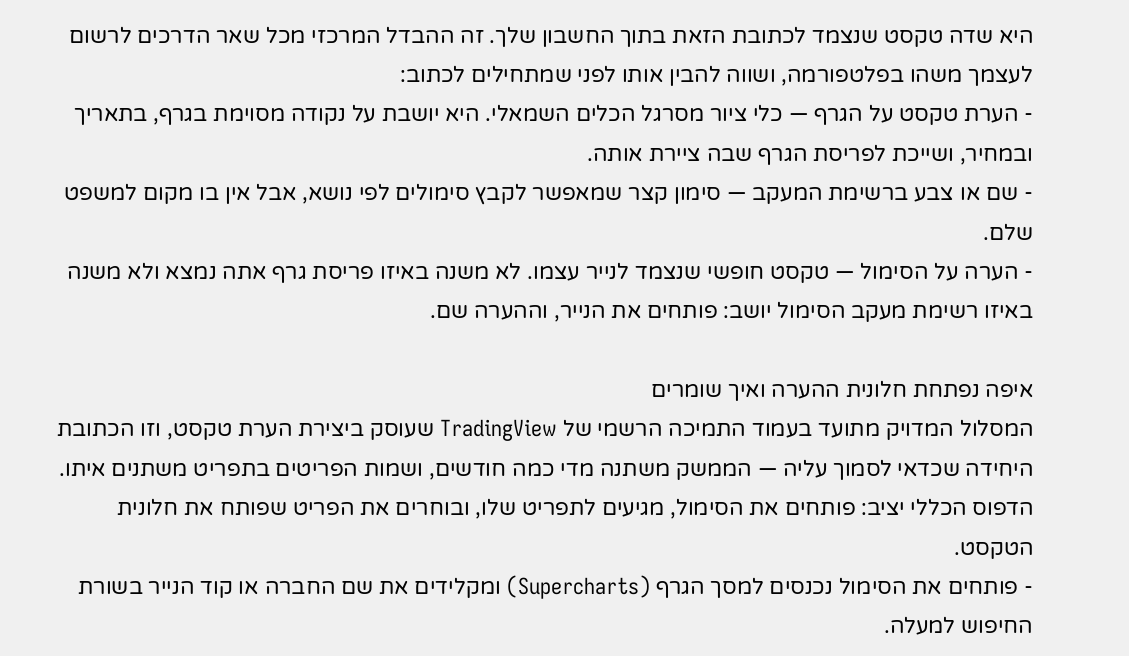היא שדה טקסט שנצמד לכתובת הזאת בתוך החשבון שלך. זה ההבדל המרכזי מכל שאר הדרכים לרשום לעצמך משהו בפלטפורמה, ושווה להבין אותו לפני שמתחילים לכתוב:
- הערת טקסט על הגרף — כלי ציור מסרגל הכלים השמאלי. היא יושבת על נקודה מסוימת בגרף, בתאריך ובמחיר, ושייכת לפריסת הגרף שבה ציירת אותה.
- שם או צבע ברשימת המעקב — סימון קצר שמאפשר לקבץ סימולים לפי נושא, אבל אין בו מקום למשפט שלם.
- הערה על הסימול — טקסט חופשי שנצמד לנייר עצמו. לא משנה באיזו פריסת גרף אתה נמצא ולא משנה באיזו רשימת מעקב הסימול יושב: פותחים את הנייר, וההערה שם.

איפה נפתחת חלונית ההערה ואיך שומרים
המסלול המדויק מתועד בעמוד התמיכה הרשמי של TradingView שעוסק ביצירת הערת טקסט, וזו הכתובת היחידה שכדאי לסמוך עליה — הממשק משתנה מדי כמה חודשים, ושמות הפריטים בתפריט משתנים איתו. הדפוס הכללי יציב: פותחים את הסימול, מגיעים לתפריט שלו, ובוחרים את הפריט שפותח את חלונית הטקסט.
- פותחים את הסימול נכנסים למסך הגרף (Supercharts) ומקלידים את שם החברה או קוד הנייר בשורת החיפוש למעלה.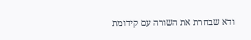ודא שבחרת את השורה עם קידומת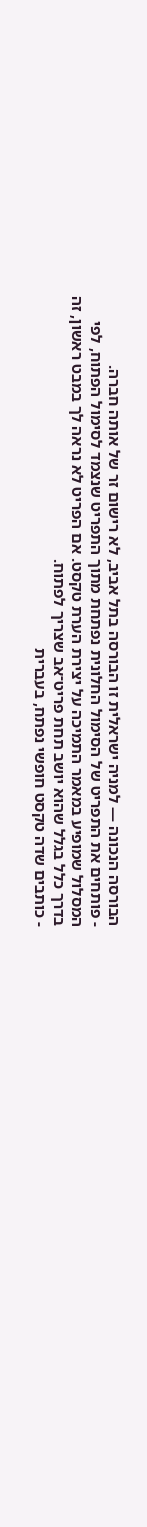הבורסה הנכונה — למניה ישראלית זו הבורסה בתל אביב, לא רישום זר של אותה חברה.
- פותחים את התפריט של הסימול החלונית נפתחת מתוך התפריט שנצמד לסימול הפתוח, לפי המסלול שמופיע במאמר התמיכה על יצירת הערת טקסט. אם הפריט לא נראה לך במבט ראשון, זה בדרך כלל בגלל שהוא יושב תחת פריט־אב שצריך לפתוח.
- כותבים שדה טקסט חופשי נפתח, בעברית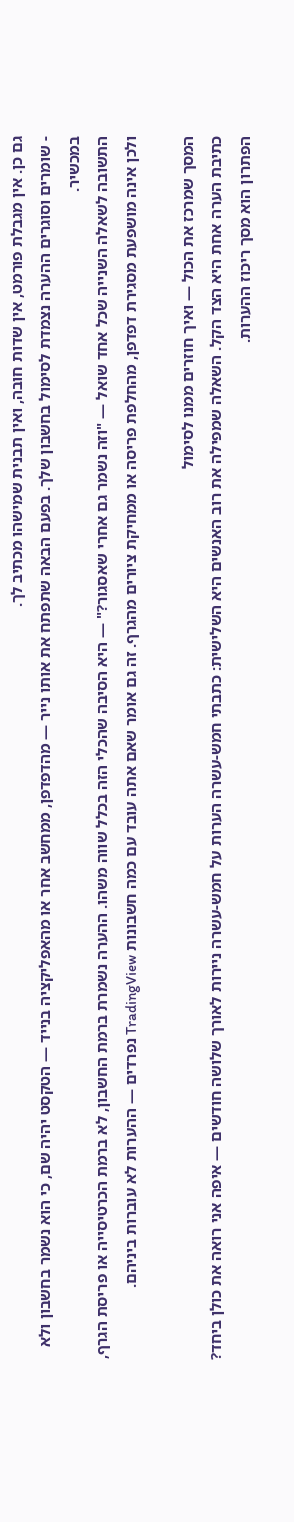גם כן. אין מגבלת פורמט, אין שדות חובה, ואין תבנית שמישהו מכתיב לך.
- שומרים וסוגרים ההערה נצמדת לסימול בחשבון שלך. בפעם הבאה שתפתח את אותו נייר — מהדפדפן, ממחשב אחר או מהאפליקציה בנייד — הטקסט יהיה שם, כי הוא נשמר בחשבון ולא במכשיר.
התשובה לשאלה השנייה שכל אחד שואל — "וזה נשמר גם אחרי שאסגור?" — היא הסיבה שהכלי הזה בכלל שווה משהו. ההערה נשמרת ברמת החשבון, לא ברמת הכרטיסייה או פריסת הגרף, ולכן אינה מושפעת מסגירת דפדפן, מהחלפת פריסה או ממחיקת ציורים מהגרף. זה גם אומר שאם אתה עובד עם כמה חשבונות TradingView נפרדים — ההערות לא עוברות ביניהם.

המסך שמרכז את הכול — ואיך חוזרים ממנו לסימול
כתיבת הערה אחת היא הצד הקל. השאלה שמפילה את רוב האנשים היא השלישית: כתבתי חמש-עשרה הערות על חמש-עשרה ניירות לאורך שלושה חודשים — איפה אני רואה את כולן ביחד? הפתרון הוא מסך ריכוז ההערות.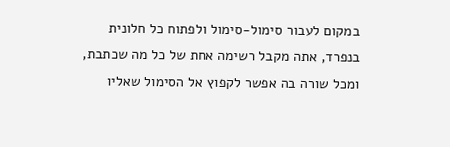במקום לעבור סימול-סימול ולפתוח כל חלונית בנפרד, אתה מקבל רשימה אחת של כל מה שכתבת, ומכל שורה בה אפשר לקפוץ אל הסימול שאליו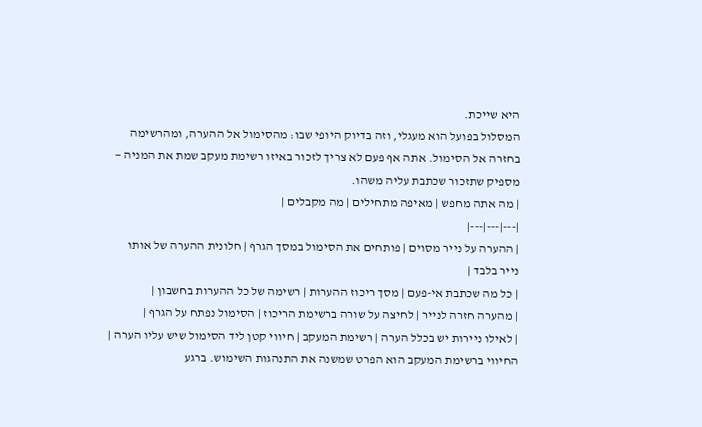היא שייכת.
המסלול בפועל הוא מעגלי, וזה בדיוק היופי שבו: מהסימול אל ההערה, ומהרשימה בחזרה אל הסימול. אתה אף פעם לא צריך לזכור באיזו רשימת מעקב שמת את המניה — מספיק שתזכור שכתבת עליה משהו.
| מה אתה מחפש | מאיפה מתחילים | מה מקבלים |
|---|---|---|
| ההערה על נייר מסוים | פותחים את הסימול במסך הגרף | חלונית ההערה של אותו נייר בלבד |
| כל מה שכתבת אי-פעם | מסך ריכוז ההערות | רשימה של כל ההערות בחשבון |
| מהערה חזרה לנייר | לחיצה על שורה ברשימת הריכוז | הסימול נפתח על הגרף |
| לאילו ניירות יש בכלל הערה | רשימת המעקב | חיווי קטן ליד הסימול שיש עליו הערה |
החיווי ברשימת המעקב הוא הפרט שמשנה את התנהגות השימוש. ברגע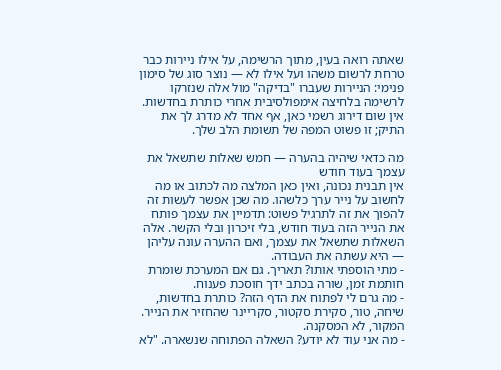שאתה רואה בעין, מתוך הרשימה, על אילו ניירות כבר טרחת לרשום משהו ועל אילו לא — נוצר סוג של סימון פנימי: הניירות שעברו "בדיקה" מול אלה שנזרקו לרשימה בלחיצה אימפולסיבית אחרי כותרת בחדשות. אין שום דירוג רשמי כאן, אף אחד לא מדרג לך את התיק; זו פשוט המפה של תשומת הלב שלך.

מה כדאי שיהיה בהערה — חמש שאלות שתשאל את עצמך בעוד חודש
אין תבנית נכונה, ואין כאן המלצה מה לכתוב או מה לחשוב על נייר ערך כלשהו. מה שכן אפשר לעשות זה להפוך את זה לתרגיל פשוט: תדמיין את עצמך פותח את הנייר הזה בעוד חודש, בלי זיכרון ובלי הקשר. אלה השאלות שתשאל את עצמך, ואם ההערה עונה עליהן — היא עשתה את העבודה.
- מתי הוספתי אותו? תאריך. גם אם המערכת שומרת חותמת זמן, שורה בכתב ידך חוסכת פענוח.
- מה גרם לי לפתוח את הדף הזה? כותרת בחדשות, שיחה, טור, סקירת סקטור, סקריינר שהחזיר את הנייר. המקור, לא המסקנה.
- מה אני עוד לא יודע? השאלה הפתוחה שנשארה. "לא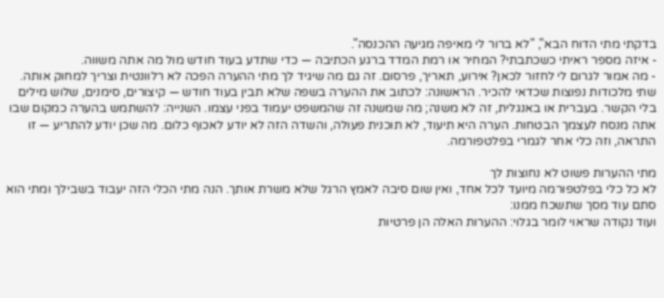בדקתי מתי הדוח הבא", "לא ברור לי מאיפה מגיעה ההכנסה".
- איזה מספר ראיתי כשכתבתי? המחיר או רמת המדד ברגע הכתיבה — כדי שתדע בעוד חודש מול מה אתה משווה.
- מה אמור לגרום לי לחזור לכאן? אירוע, תאריך, פרסום. זה גם מה שיגיד לך מתי ההערה הפכה לא רלוונטית וצריך למחוק אותה.
שתי מלכודות נפוצות שכדאי להכיר. הראשונה: לכתוב את ההערה בשפה שלא תבין בעוד חודש — קיצורים, סימנים, שלוש מילים בלי הקשר. בעברית או באנגלית, זה לא משנה; מה שמשנה זה שהמשפט יעמוד בפני עצמו. השנייה: להשתמש בהערה כמקום שבו אתה מנסח לעצמך הבטחות. הערה היא תיעוד, לא תוכנית פעולה, והשדה הזה לא יודע לאכוף כלום. מה שכן יודע להתריע — זו התראה, וזה כלי אחר לגמרי בפלטפורמה.

מתי ההערות פשוט לא נחוצות לך
לא כל כלי בפלטפורמה מיועד לכל אחד, ואין שום סיבה לאמץ הרגל שלא משרת אותך. הנה מתי הכלי הזה יעבוד בשבילך ומתי הוא סתם עוד מסך שתשכח ממנו:
ועוד נקודה שראוי לומר בגלוי: ההערות האלה הן פרטיות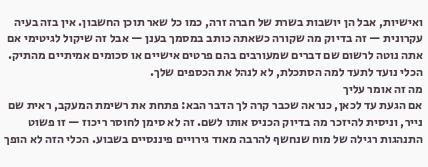ואישיות, אבל הן יושבות בשרת של חברה זרה, כמו כל שאר תוכן החשבון. אין בזה בעיה עקרונית — זה בדיוק מה שקורה כשאתה כותב במסמך בענן — אבל זה שיקול לגיטימי אם אתה נוטה לרשום שם דברים שמעורבים בהם פרטים אישיים או סכומים אמיתיים מהתיק. הכלי נועד לתעד למה הסתכלת, לא לנהל את הכספים שלך.
מה זה אומר עליך
אם הגעת עד לכאן, כנראה שכבר קרה לך הדבר הבא: פתחת את רשימת המעקב, ראית שם נייר, וניסית להיזכר מה בדיוק הכניס אותו לשם. זה לא סימן לחוסר ריכוז — זו פשוט התנהגות רגילה של מוח שנחשף להרבה מאוד גירויים פיננסיים בשבוע. הכלי הזה לא הופך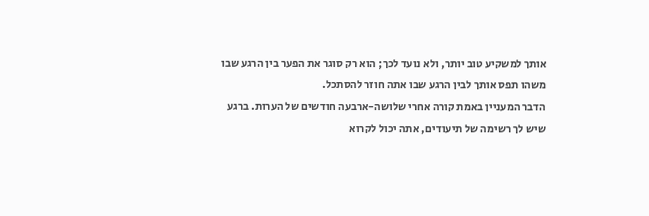אותך למשקיע טוב יותר, ולא נועד לכך; הוא רק סוגר את הפער בין הרגע שבו משהו תפס אותך לבין הרגע שבו אתה חוזר להסתכל.
הדבר המעניין באמת קורה אחרי שלושה-ארבעה חודשים של הערות. ברגע שיש לך רשימה של תיעודים, אתה יכול לקרוא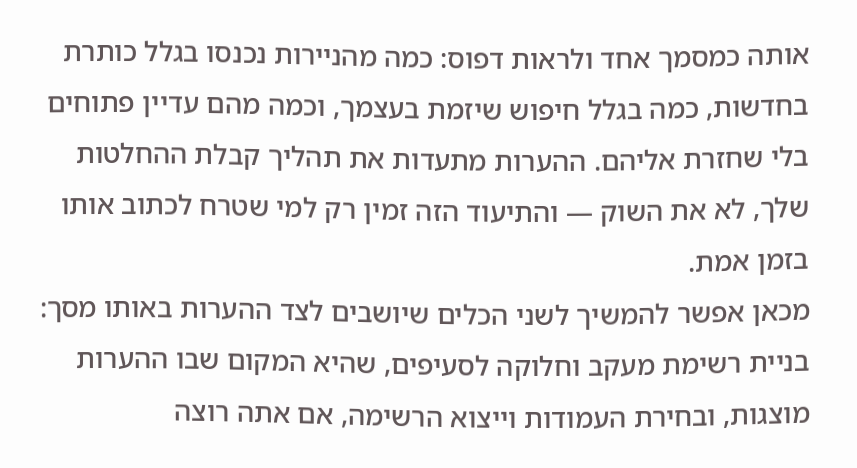אותה כמסמך אחד ולראות דפוס: כמה מהניירות נכנסו בגלל כותרת בחדשות, כמה בגלל חיפוש שיזמת בעצמך, וכמה מהם עדיין פתוחים בלי שחזרת אליהם. ההערות מתעדות את תהליך קבלת ההחלטות שלך, לא את השוק — והתיעוד הזה זמין רק למי שטרח לכתוב אותו בזמן אמת.
מכאן אפשר להמשיך לשני הכלים שיושבים לצד ההערות באותו מסך: בניית רשימת מעקב וחלוקה לסעיפים, שהיא המקום שבו ההערות מוצגות, ובחירת העמודות וייצוא הרשימה, אם אתה רוצה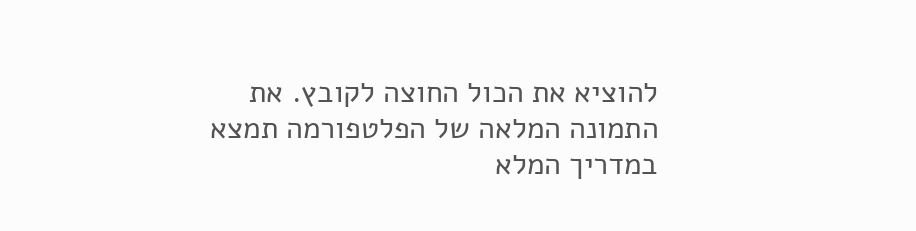להוציא את הכול החוצה לקובץ. את התמונה המלאה של הפלטפורמה תמצא במדריך המלא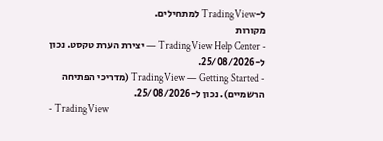ל-TradingView למתחילים.
מקורות
- TradingView Help Center — יצירת הערת טקסט. נכון ל-25/08/2026.
- TradingView — Getting Started (מדריכי הפתיחה הרשמיים). נכון ל-25/08/2026.
- TradingView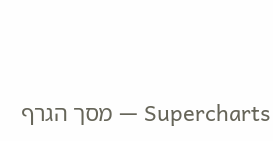Supercharts — מסך הגרף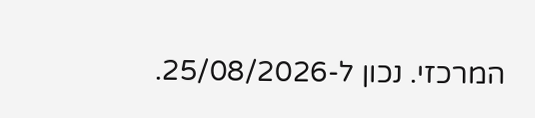המרכזי. נכון ל-25/08/2026.